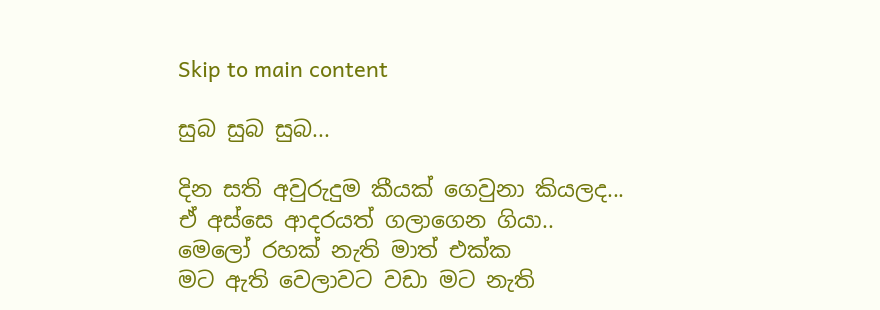Skip to main content

සුබ සුබ සුබ...

දින සති අවුරුදුම කීයක් ගෙවුනා කියලද...
ඒ අස්සෙ ආදරයත් ගලාගෙන ගියා..
මෙලෝ රහක් නැති මාත් එක්ක
මට ඇති වෙලාවට වඩා මට නැති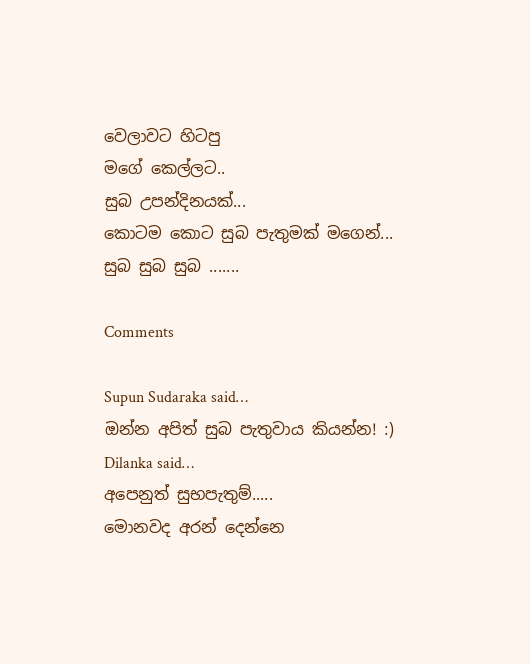වෙලාවට හිටපු
මගේ කෙල්ලට..
සුබ උපන්දිනයක්...
කොටම කොට සුබ පැතුමක් මගෙන්...
සුබ සුබ සුබ .......

Comments

Supun Sudaraka said…
ඔන්න අපිත් සුබ පැතුවාය කියන්න! :)
Dilanka said…
අපෙනුත් සුභපැතුම්.....
මොනවද අරන් දෙන්නෙ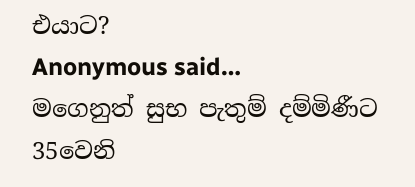එයාට?
Anonymous said…
මගෙනුත් සුභ පැතුම් දම්මිණීට 35වෙනි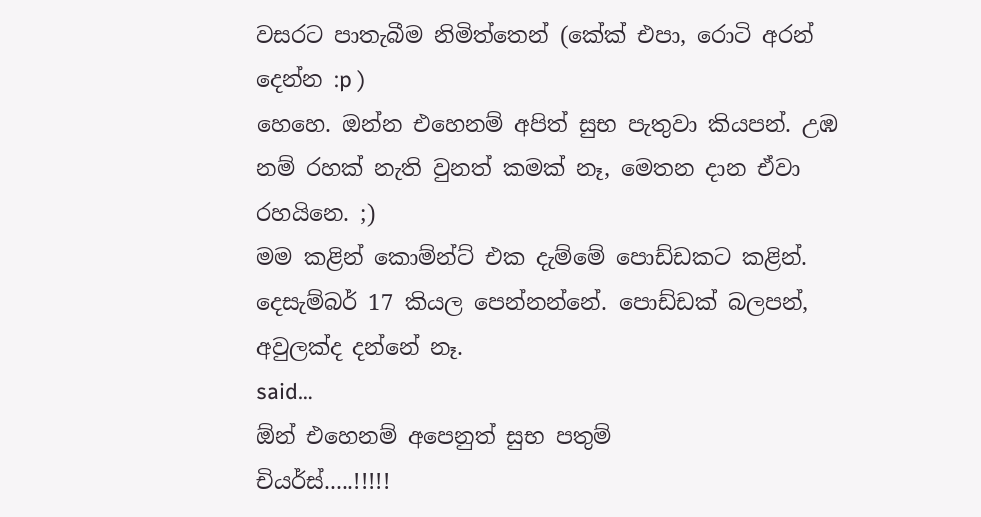වසරට පාතැබීම නිමිත්තෙන් (කේක් එපා, රොටි අරන් දෙන්න :p )
හෙහෙ. ඔන්න එහෙනම් අපිත් සුභ පැතුවා කියපන්. උඹ නම් රහක් නැති වුනත් කමක් නෑ, මෙතන දාන ඒවා රහයිනෙ. ;)
මම කළින් කොම්න්ට් එක දැම්මේ පොඩ්ඩකට කළින්. දෙසැම්බර් 17 කියල පෙන්නන්නේ. පොඩ්ඩක් බලපන්, අවුලක්ද දන්නේ නෑ.
said…
ඕන් එහෙනම් අපෙනුත් සුභ පතුම්
චියර්ස්.....!!!!!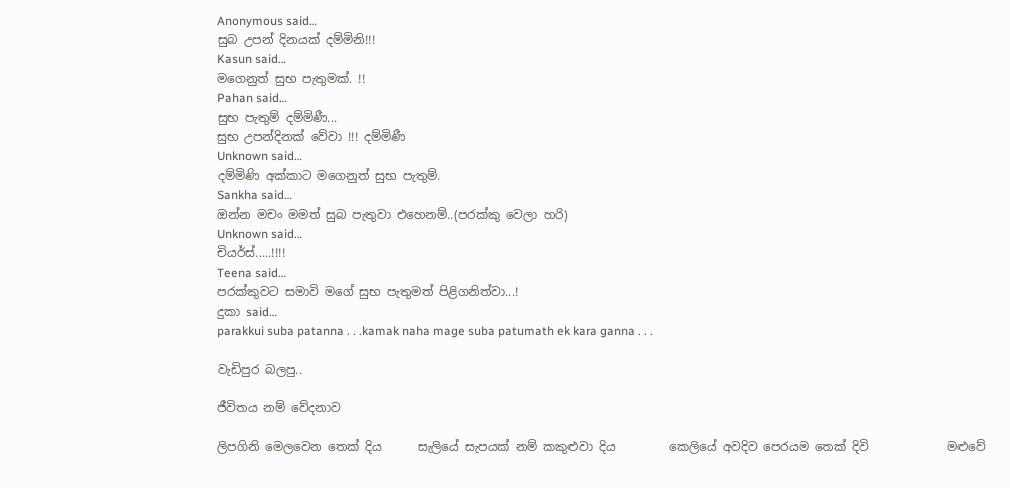Anonymous said…
සුබ උපන් දිනයක් දම්මිනි!!!
Kasun said…
මගෙනුත් සුභ පැතුමක්. !!
Pahan said…
සුභ පැතුම් දම්මිණී...
සුභ උපන්දිනක් වේවා !!! දම්මිණී
Unknown said…
දම්මිණි අක්කාට මගෙනුත් සුභ පැතුම්.
Sankha said…
ඔන්න මචං මමත් සුබ පැතුවා එහෙනම්..(පරක්කු වෙලා හරි)
Unknown said…
චියර්ස්.....!!!!
Teena said…
පරක්කුවට සමාවි මගේ සුභ පැතුමත් පිළිගනිත්වා...!
දුකා said…
parakkui suba patanna . . .kamak naha mage suba patumath ek kara ganna . . .

වැඩිපුර බලපු..

ජීවිතය නම් වේදනාව

ලිපගිනි මෙලවෙන තෙක් දිය      සැලියේ සැපයක් නම් කකුළුවා දිය         කෙලියේ අවදිව පෙරයම තෙක් දිවි             මළුවේ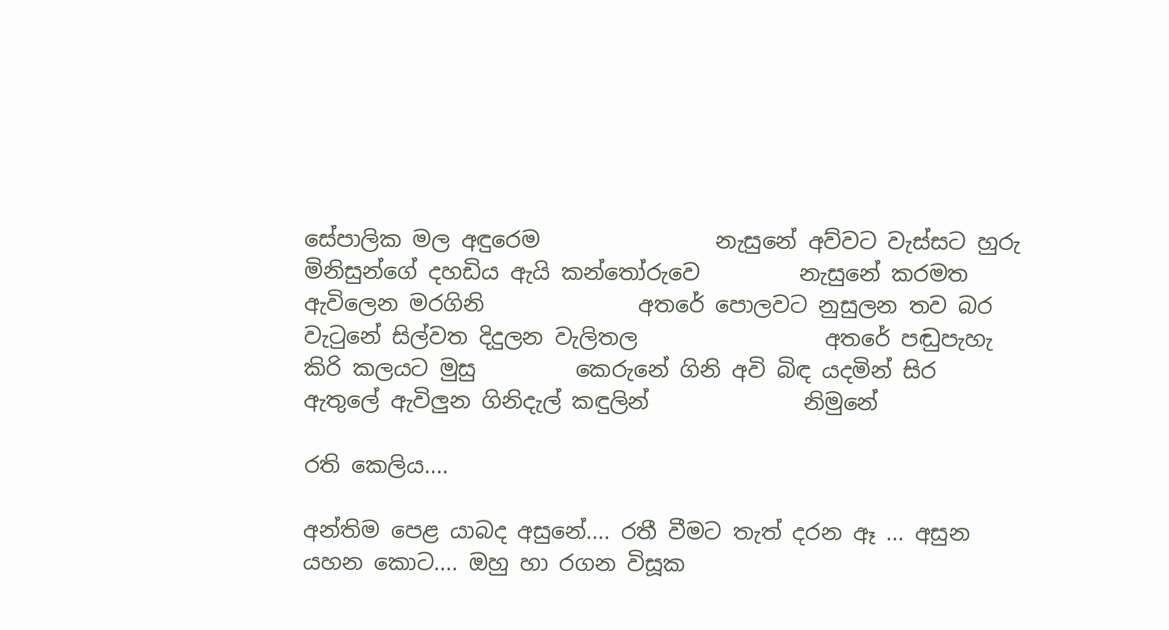සේපාලික මල අඳුරෙම                නැසුනේ අව්වට වැස්සට හුරු               මිනිසුන්ගේ දහඩිය ඇයි කන්තෝරුවෙ         නැසුනේ කරමත ඇවිලෙන මරගිනි              අතරේ පොලවට නුසුලන තව බර          වැටුනේ සිල්වත දිදුලන වැලිතල                 අතරේ පඬුපැහැ කිරි කලයට මුසු         කෙරුනේ ගිනි අවි බිඳ යදමින් සිර                 ඇතුලේ ඇවිලුන ගිනිදැල් කඳුලින්              නිමුනේ

රති කෙලිය....

අන්තිම පෙළ යාබද අසුනේ.... රතී වීමට තැත් දරන ඈ ... අසුන යහන කොට.... ඔහු හා රගන විසූක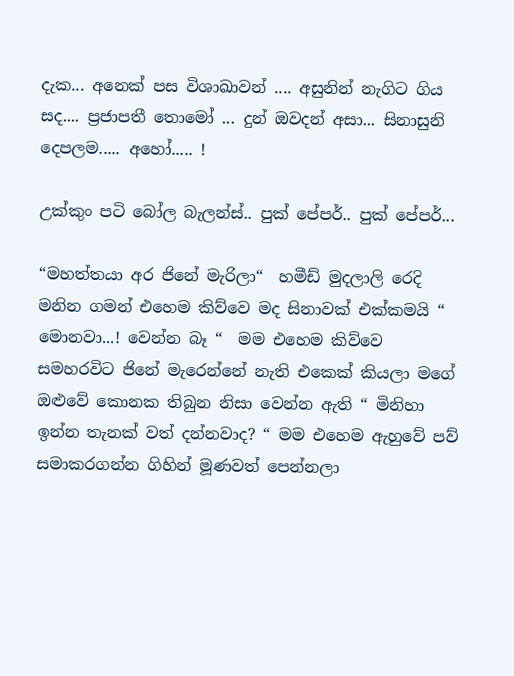දැක... අනෙක් පස විශාඛාවන් .... අසුනින් නැගිට ගිය සද.... ප්‍රජාපතී තොමෝ ... දුන් ඔවදන් අසා... සිනාසුනි දෙපලම..... අහෝ..... !

උක්කුං පටි බෝල බැලන්ස්.. පුක් පේපර්.. පුක් පේපර්...

“මහත්තයා අර ජිනේ මැරිලා“  හමීඩ් මුදලාලි රෙදි මනින ගමන් එහෙම කිව්වෙ මද සිනාවක් එක්කමයි “ මොනවා...! වෙන්න බෑ “  මම එහෙම කිව්වෙ සමහරවිට ජිනේ මැරෙන්නේ නැති එකෙක් කියලා මගේ ඔළුවේ කොනක තිබුන නිසා වෙන්න ඇති “ මිනිහා ඉන්න තැනක් වත් දන්නවාද? “ මම එහෙම ඇහුවේ පව් සමාකරගන්න ගිහින් මූණවත් පෙන්නලා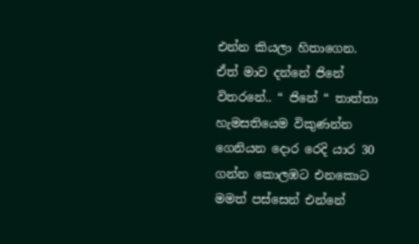එන්න කියලා හිතාගෙන. ඒත් මාව දන්නේ ජිනේ විතරනේ.. “ ජිනේ “ තාත්තා හැමසතියෙම විකුණන්න ගෙනියන දොර රෙදි යාර 30 ගන්න කොලඹට එනකොට මමත් පස්සෙන් එන්නේ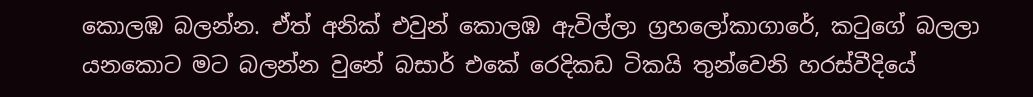කොලඹ බලන්න. ඒත් අනික් එවුන් කොලඹ ඇවිල්ලා ග්‍රහලෝකාගාරේ, කටුගේ බලලා යනකොට මට බලන්න වුනේ බසාර් එකේ රෙදිකඩ ටිකයි තුන්වෙනි හරස්වීදියේ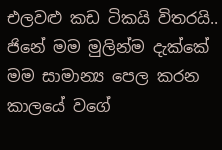එලවළු කඩ ටිකයි විතරයි..                 ජිනේ මම මුලින්ම දැක්කේ මම සාමාන්‍ය පෙල කරන කාලයේ වගේ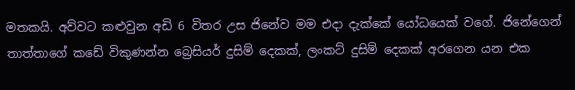මතකයි. අව්වට කළුවුන අඩි 6 විතර උස ජිනේව මම එදා දැක්කේ යෝධයෙක් වගේ. ජිනේගෙන් තාත්තාගේ කඩේ විකුණන්න බ්‍රෙසියර් දුසිම් දෙකක්, ලංකට් දුසිම් දෙකක් අරගෙන යන එක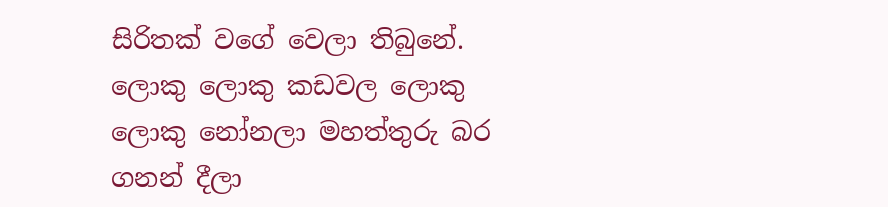සිරිතක් වගේ වෙලා තිබුනේ. ලොකු ලොකු කඩවල ලොකු ලොකු නෝනලා මහත්තුරු බර ගනන් දීලා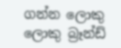ගන්න ලොකු ලොකු බ්‍රෑන්ඩ්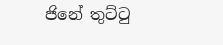ජිනේ තුට්ටු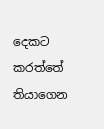දෙකට කරත්තේ තියාගෙන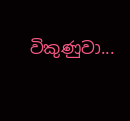විකුණුවා...